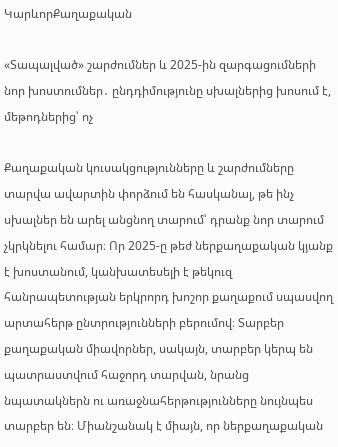ԿարևորՔաղաքական

«Տապալված» շարժումներ և 2025-ին զարգացումների նոր խոստումներ․ ընդդիմությունը սխալներից խոսում է, մեթոդներից՝ ոչ

Քաղաքական կուսակցությունները և շարժումները տարվա ավարտին փորձում են հասկանալ, թե ինչ սխալներ են արել անցնող տարում՝ դրանք նոր տարում չկրկնելու համար։ Որ 2025-ը թեժ ներքաղաքական կյանք է խոստանում, կանխատեսելի է թեկուզ հանրապետության երկրորդ խոշոր քաղաքում սպասվող արտահերթ ընտրությունների բերումով։ Տարբեր քաղաքական միավորներ, սակայն, տարբեր կերպ են պատրաստվում հաջորդ տարվան, նրանց նպատակներն ու առաջնահերթությունները նույնպես տարբեր են։ Միանշանակ է միայն, որ ներքաղաքական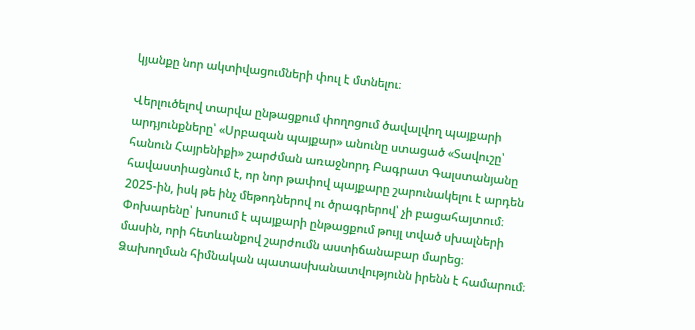կյանքը նոր ակտիվացումների փուլ է մտնելու։

Վերլուծելով տարվա ընթացքում փողոցում ծավալվող պայքարի արդյունքները՝ «Սրբազան պայքար» անունը ստացած «Տավուշը՝ հանուն Հայրենիքի» շարժման առաջնորդ Բագրատ Գալստանյանը հավաստիացնում է, որ նոր թափով պայքարը շարունակելու է արդեն 2025-ին, իսկ թե ինչ մեթոդներով ու ծրագրերով՝ չի բացահայտում։ Փոխարենը՝ խոսում է պայքարի ընթացքում թույլ տված սխալների մասին, որի հետևանքով շարժումն աստիճանաբար մարեց։ Ձախողման հիմնական պատասխանատվությունն իրենն է համարում։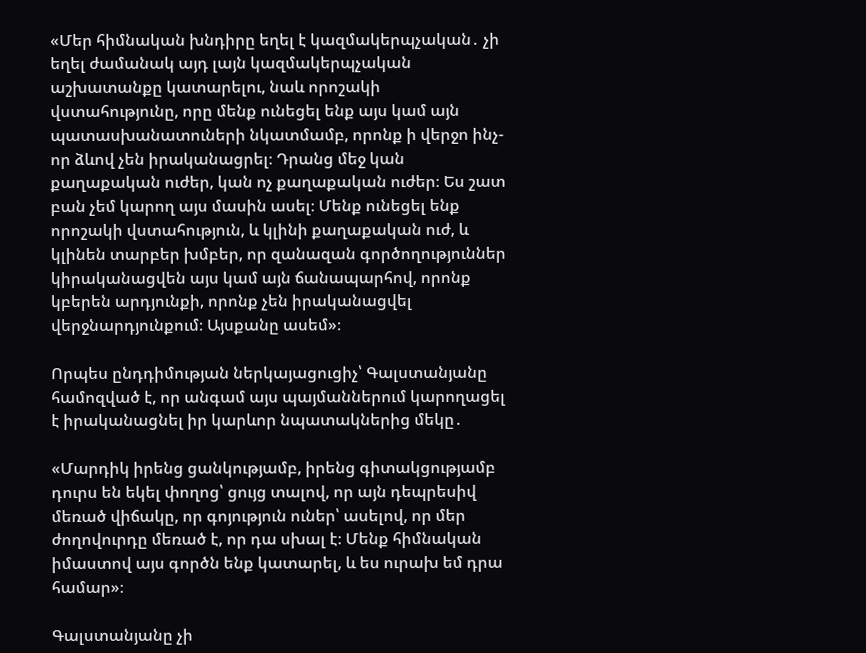«Մեր հիմնական խնդիրը եղել է կազմակերպչական․ չի եղել ժամանակ այդ լայն կազմակերպչական աշխատանքը կատարելու, նաև որոշակի վստահությունը, որը մենք ունեցել ենք այս կամ այն պատասխանատուների նկատմամբ, որոնք ի վերջո ինչ-որ ձևով չեն իրականացրել։ Դրանց մեջ կան քաղաքական ուժեր, կան ոչ քաղաքական ուժեր։ Ես շատ բան չեմ կարող այս մասին ասել։ Մենք ունեցել ենք որոշակի վստահություն, և կլինի քաղաքական ուժ, և կլինեն տարբեր խմբեր, որ զանազան գործողություններ կիրականացվեն այս կամ այն ճանապարհով, որոնք կբերեն արդյունքի, որոնք չեն իրականացվել վերջնարդյունքում։ Այսքանը ասեմ»։

Որպես ընդդիմության ներկայացուցիչ՝ Գալստանյանը համոզված է, որ անգամ այս պայմաններում կարողացել է իրականացնել իր կարևոր նպատակներից մեկը․

«Մարդիկ իրենց ցանկությամբ, իրենց գիտակցությամբ դուրս են եկել փողոց՝ ցույց տալով, որ այն դեպրեսիվ մեռած վիճակը, որ գոյություն ուներ՝ ասելով, որ մեր ժողովուրդը մեռած է, որ դա սխալ է։ Մենք հիմնական իմաստով այս գործն ենք կատարել, և ես ուրախ եմ դրա համար»։

Գալստանյանը չի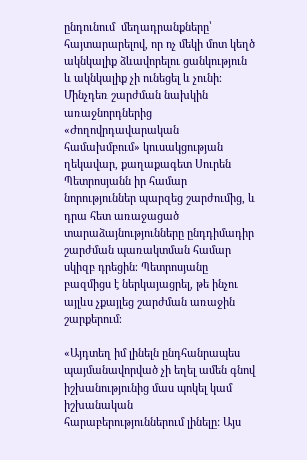ընդունում  մեղադրանքները՝  հայտարարելով, որ ոչ մեկի մոտ կեղծ ակնկալիք ձևավորելու ցանկություն և ակնկալիք չի ունեցել և չունի։ Մինչդեռ շարժման նախկին առաջնորդներից «Ժողովրդավարական համախմբում» կուսակցության ղեկավար, քաղաքագետ Սուրեն Պետրոսյանն իր համար նորություններ պարզեց շարժումից, և դրա հետ առաջացած տարաձայնությունները ընդդիմադիր շարժման պառակտման համար սկիզբ դրեցին։ Պետրոսյանը բազմիցս է ներկայացրել, թե ինչու այլևս չքայլեց շարժման առաջին շարքերում։

«Այդտեղ իմ լինելն ընդհանրապես պայմանավորված չի եղել ամեն գնով իշխանությունից մաս պոկել կամ իշխանական հարաբերություններում լինելը: Այս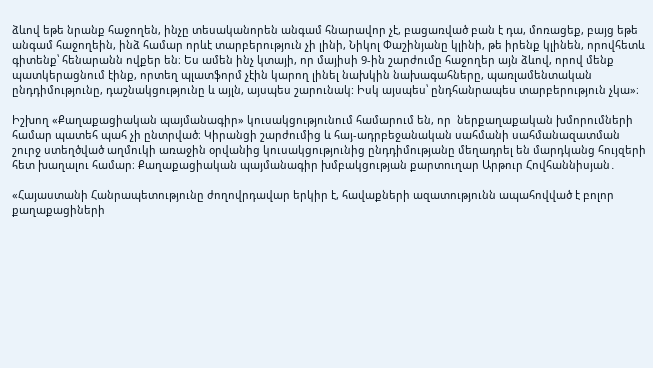ձևով եթե նրանք հաջողեն, ինչը տեսականորեն անգամ հնարավոր չէ, բացառված բան է դա, մոռացեք, բայց եթե անգամ հաջողեին, ինձ համար որևէ տարբերություն չի լինի, Նիկոլ Փաշինյանը կլինի, թե իրենք կլինեն, որովհետև գիտենք՝ հենարանն ովքեր են։ Ես ամեն ինչ կտայի, որ մայիսի 9-ին շարժումը հաջողեր այն ձևով, որով մենք պատկերացնում էինք, որտեղ պլատֆորմ չէին կարող լինել նախկին նախագահները, պառլամենտական ընդդիմությունը, դաշնակցությունը և այլն, այսպես շարունակ: Իսկ այսպես՝ ընդհանրապես տարբերություն չկա»։

Իշխող «Քաղաքացիական պայմանագիր» կուսակցությունում համարում են, որ  ներքաղաքական խմորումների համար պատեհ պահ չի ընտրված։ Կիրանցի շարժումից և հայ-ադրբեջանական սահմանի սահմանազատման շուրջ ստեղծված աղմուկի առաջին օրվանից կուսակցությունից ընդդիմությանը մեղադրել են մարդկանց հույզերի հետ խաղալու համար։ Քաղաքացիական պայմանագիր խմբակցության քարտուղար Արթուր Հովհաննիսյան․

«Հայաստանի Հանրապետությունը ժողովրդավար երկիր է, հավաքների ազատությունն ապահովված է բոլոր քաղաքացիների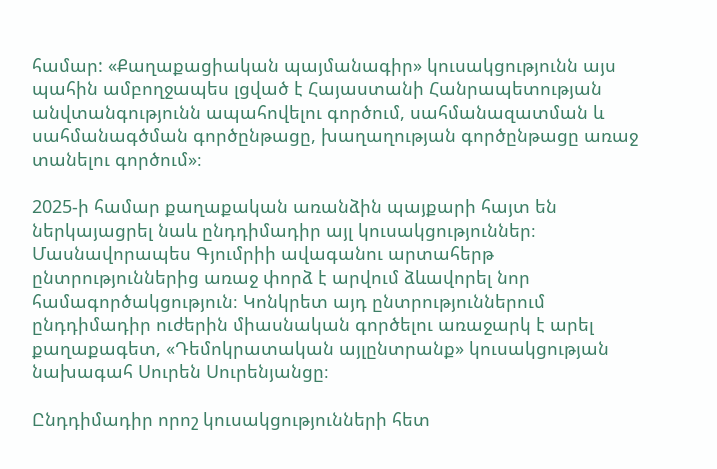համար: «Քաղաքացիական պայմանագիր» կուսակցությունն այս պահին ամբողջապես լցված է Հայաստանի Հանրապետության անվտանգությունն ապահովելու գործում, սահմանազատման և սահմանագծման գործընթացը, խաղաղության գործընթացը առաջ տանելու գործում»։

2025-ի համար քաղաքական առանձին պայքարի հայտ են ներկայացրել նաև ընդդիմադիր այլ կուսակցություններ։ Մասնավորապես Գյումրիի ավագանու արտահերթ ընտրություններից առաջ փորձ է արվում ձևավորել նոր համագործակցություն։ Կոնկրետ այդ ընտրություններում ընդդիմադիր ուժերին միասնական գործելու առաջարկ է արել քաղաքագետ, «Դեմոկրատական այլընտրանք» կուսակցության նախագահ Սուրեն Սուրենյանցը։

Ընդդիմադիր որոշ կուսակցությունների հետ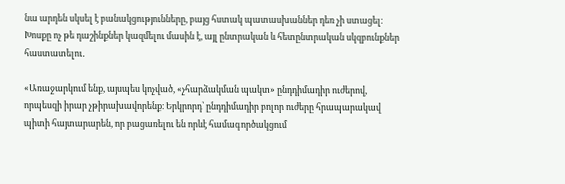նա արդեն սկսել է բանակցությունները, բայց հստակ պատասխաններ դեռ չի ստացել։ Խոսքը ոչ թե դաշինքներ կազմելու մասին է, այլ ընտրական և հետընտրական սկզբունքներ հաստատելու․

«Առաջարկում ենք, այսպես կոչված, «չհարձակման պակտ» ընդդիմադիր ուժերով, որպեսզի իրար չթիրախավորենք։ Երկրորդ՝ ընդդիմադիր բոլոր ուժերը հրապարակավ պիտի հայտարարեն, որ բացառելու են որևէ համագործակցում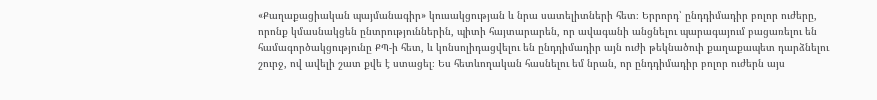«Քաղաքացիական պայմանագիր» կուսակցության և նրա սատելիտների հետ։ Երրորդ՝ ընդդիմադիր բոլոր ուժերը, որոնք կմասնակցեն ընտրություններին, պիտի հայտարարեն, որ ավագանի անցնելու պարագայում բացառելու են համագործակցությունը ՔՊ-ի հետ, և կոնսոլիդացվելու են ընդդիմադիր այն ուժի թեկնածուի քաղաքապետ դարձնելու շուրջ, ով ավելի շատ քվե է ստացել։ Ես հետևողական հասնելու եմ նրան, որ ընդդիմադիր բոլոր ուժերն այս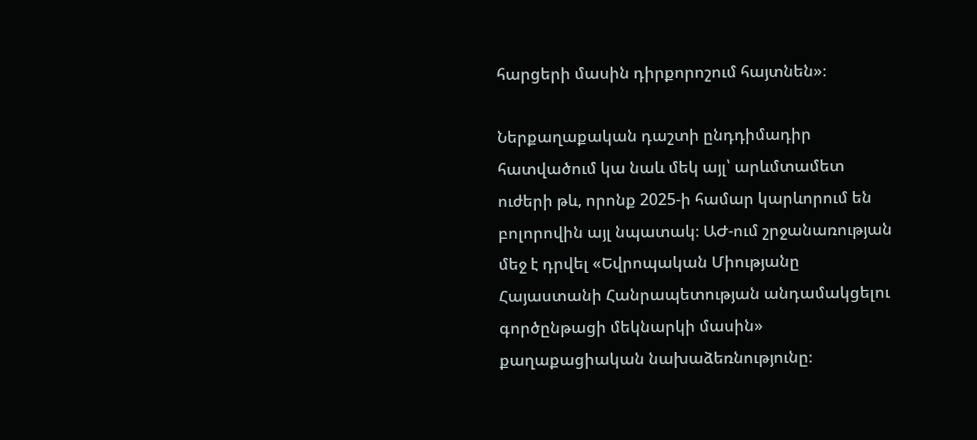հարցերի մասին դիրքորոշում հայտնեն»։

Ներքաղաքական դաշտի ընդդիմադիր հատվածում կա նաև մեկ այլ՝ արևմտամետ ուժերի թև, որոնք 2025-ի համար կարևորում են բոլորովին այլ նպատակ։ ԱԺ-ում շրջանառության մեջ է դրվել «Եվրոպական Միությանը Հայաստանի Հանրապետության անդամակցելու գործընթացի մեկնարկի մասին» քաղաքացիական նախաձեռնությունը։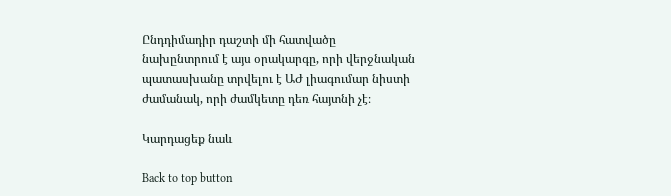Ընդդիմադիր դաշտի մի հատվածը նախընտրում է այս օրակարգը, որի վերջնական պատասխանը տրվելու է ԱԺ լիագումար նիստի ժամանակ, որի ժամկետը դեռ հայտնի չէ։

Կարդացեք նաև

Back to top button